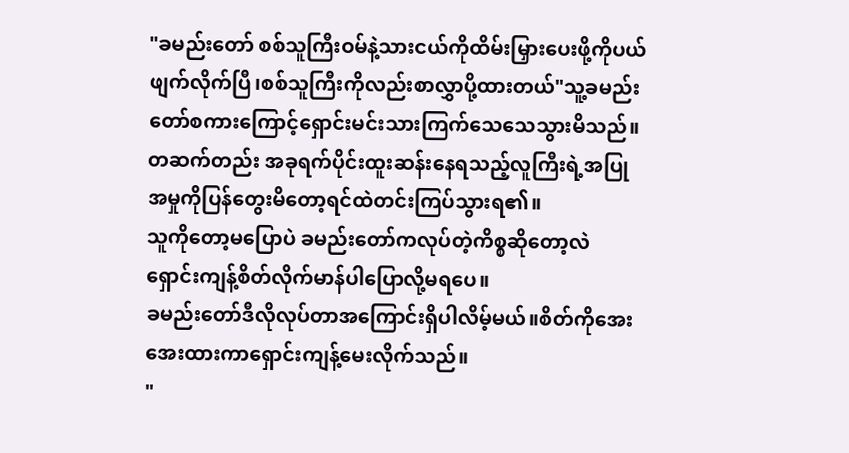"ခမည်းတော် စစ်သူကြီးဝမ်နဲ့သားငယ်ကိုထိမ်းမြှားပေးဖို့ကိုပယ်ဖျက်လိုက်ပြီ၊စစ်သူကြီးကိုလည်းစာလွှာပို့ထားတယ်"သူ့ခမည်းတော်စကားကြောင့်ရှောင်းမင်းသားကြက်သေသေသွားမိသည်။တဆက်တည်း အခုရက်ပိုင်းထူးဆန်းနေရသည့်လူကြီးရဲ့အပြုအမှုကိုပြန်တွေးမိတော့ရင်ထဲတင်းကြပ်သွားရ၏။
သူကိုတော့မပြောပဲ ခမည်းတော်ကလုပ်တဲ့ကိစ္စဆိုတော့လဲ ရှောင်းကျန့်စိတ်လိုက်မာန်ပါပြောလို့မရပေ။
ခမည်းတော်ဒီလိုလုပ်တာအကြောင်းရှိပါလိမ့်မယ်။စိတ်ကိုအေးအေးထားကာရှောင်းကျန့်မေးလိုက်သည်။
"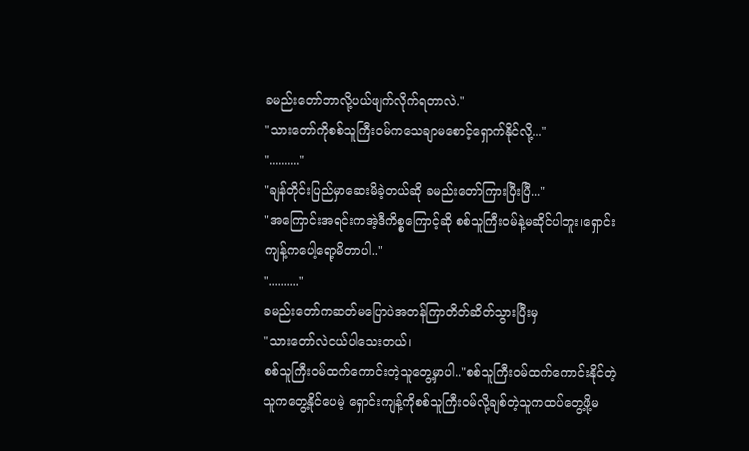ခမည်းတော်ဘာလို့ပယ်ဖျက်လိုက်ရတာလဲ."
"သားတော်ကိုစစ်သူကြီးဝမ်ကသေချာမစောင့်ရှောက်နိုင်လို့..."
".........."
"ချန်တိုင်းပြည်မှာဆေးမိခဲ့တယ်ဆို ခမည်းတော်ကြားပြီးပြီ..."
"အကြောင်းအရင်းကအဲ့ဒီကိစ္စကြောင့်ဆို စစ်သူကြီးဝမ်နဲ့မဆိုင်ပါဘူး၊ရှောင်းကျန့်ကပေါ့ရော့မိတာပါ.."
".........."
ခမည်းတော်ကဆတ်မပြောပဲအတန်ကြာတိတ်ဆိတ်သွားပြီးမှ
"သားတော်လဲငယ်ပါသေးတယ်၊
စစ်သူကြီးဝမ်ထက်ကောင်းတဲ့သူတွေ့မှာပါ.."စစ်သူကြီးဝမ်ထက်ကောင်းနိုင်တဲ့သူကတွေ့နိုင်ပေမဲ့ ရှောင်းကျန့်ကိုစစ်သူကြီးဝမ်လို့ချစ်တဲ့သူကထပ်တွေ့ဖို့မ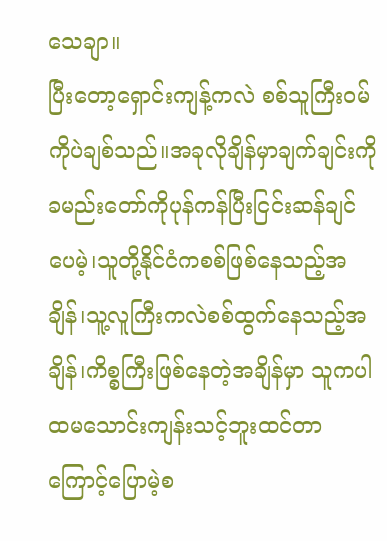သေချာ။
ပြီးတော့ရှောင်းကျန့်ကလဲ စစ်သူကြီးဝမ်ကိုပဲချစ်သည်။အခုလိုချိန်မှာချက်ချင်းကိုခမည်းတော်ကိုပုန်ကန်ပြီးငြင်းဆန်ချင်ပေမဲ့၊သူတို့နိုင်ငံကစစ်ဖြစ်နေသည့်အချိန်၊သူ့လူကြီးကလဲစစ်ထွက်နေသည့်အချိန်၊ကိစ္စကြီးဖြစ်နေတဲ့အချိန်မှာ သူကပါထမသောင်းကျန်းသင့်ဘူးထင်တာကြောင့်ပြောမဲ့စ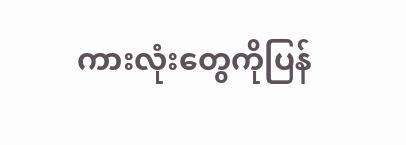ကားလုံးတွေကိုပြန်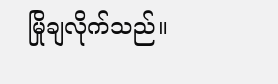မြိုချလိုက်သည်။